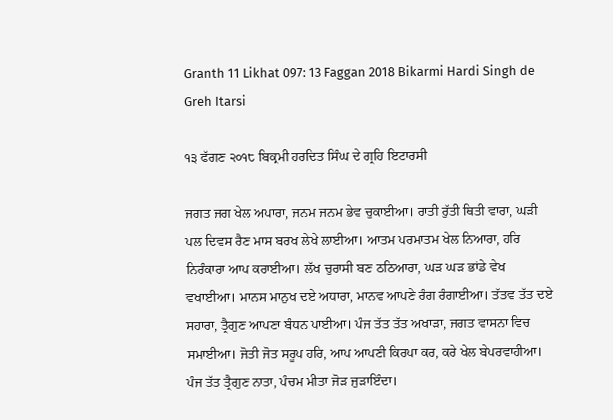Granth 11 Likhat 097: 13 Faggan 2018 Bikarmi Hardi Singh de Greh Itarsi

੧੩ ਫੱਗਣ ੨੦੧੮ ਬਿਕ੍ਰਮੀ ਹਰਦਿਤ ਸਿੰਘ ਦੇ ਗ੍ਰਹਿ ਇਟਾਰਸੀ

ਜਗਤ ਜਗ ਖੇਲ ਅਪਾਰਾ, ਜਨਮ ਜਨਮ ਭੇਵ ਚੁਕਾਈਆ। ਰਾਤੀ ਰੁੱਤੀ ਥਿਤੀ ਵਾਰਾ, ਘੜੀ ਪਲ ਦਿਵਸ ਰੈਣ ਮਾਸ ਬਰਖ ਲੇਖੇ ਲਾਈਆ। ਆਤਮ ਪਰਮਾਤਮ ਖੇਲ ਨਿਆਰਾ, ਹਰਿ ਨਿਰੰਕਾਰਾ ਆਪ ਕਰਾਈਆ। ਲੱਖ ਚੁਰਾਸੀ ਬਣ ਠਠਿਆਰਾ, ਘੜ ਘੜ ਭਾਂਡੇ ਵੇਖ ਵਖਾਈਆ। ਮਾਨਸ ਮਾਨੁਖ ਦਏ ਅਧਾਰਾ, ਮਾਨਵ ਆਪਣੇ ਰੰਗ ਰੰਗਾਈਆ। ਤੱਤਵ ਤੱਤ ਦਏ ਸਹਾਰਾ, ਤ੍ਰੈਗੁਣ ਆਪਣਾ ਬੰਧਨ ਪਾਈਆ। ਪੰਜ ਤੱਤ ਤੱਤ ਅਖਾੜਾ, ਜਗਤ ਵਾਸਨਾ ਵਿਚ ਸਮਾਈਆ। ਜੋਤੀ ਜੋਤ ਸਰੂਪ ਹਰਿ, ਆਪ ਆਪਣੀ ਕਿਰਪਾ ਕਰ, ਕਰੇ ਖੇਲ ਬੇਪਰਵਾਹੀਆ। ਪੰਜ ਤੱਤ ਤ੍ਰੈਗੁਣ ਨਾਤਾ, ਪੰਚਮ ਮੀਤਾ ਜੋੜ ਜੁੜਾਇੰਦਾ।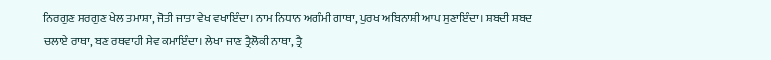ਨਿਰਗੁਣ ਸਰਗੁਣ ਖੇਲ ਤਮਾਸ਼ਾ, ਜੋਤੀ ਜਾਤਾ ਵੇਖ ਵਖਾਇੰਦਾ। ਨਾਮ ਨਿਧਾਨ ਅਗੰਮੀ ਗਾਥਾ, ਪੁਰਖ ਅਬਿਨਾਸ਼ੀ ਆਪ ਸੁਣਾਇੰਦਾ। ਸ਼ਬਦੀ ਸ਼ਬਦ ਚਲਾਏ ਰਾਥਾ, ਬਣ ਰਥਵਾਹੀ ਸੇਵ ਕਮਾਇੰਦਾ। ਲੇਖਾ ਜਾਣ ਤ੍ਰੈਲੋਕੀ ਨਾਥਾ, ਤ੍ਰੈ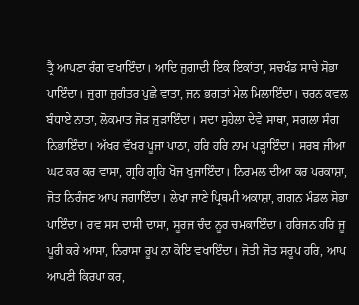ਤ੍ਰੈ ਆਪਣਾ ਰੰਗ ਵਖਾਇੰਦਾ। ਆਦਿ ਜੁਗਾਦੀ ਇਕ ਇਕਾਂਤਾ, ਸਚਖੰਡ ਸਾਚੇ ਸੋਭਾ ਪਾਇੰਦਾ। ਜੁਗਾ ਜੁਗੰਤਰ ਪੁਛੇ ਵਾਤਾ, ਜਨ ਭਗਤਾਂ ਮੇਲ ਮਿਲਾਇੰਦਾ। ਚਰਨ ਕਵਲ ਬੰਧਾਏ ਨਾਤਾ, ਲੋਕਮਾਤ ਜੋੜ ਜੁੜਾਇੰਦਾ। ਸਦਾ ਸੁਹੇਲਾ ਦੇਵੇ ਸਾਥਾ, ਸਗਲਾ ਸੰਗ ਨਿਭਾਇੰਦਾ। ਅੱਖਰ ਵੱਖਰ ਪੂਜਾ ਪਾਠਾ, ਹਰਿ ਹਰਿ ਨਾਮ ਪੜ੍ਹਾਇੰਦਾ। ਸਰਬ ਜੀਆ ਘਟ ਕਰ ਕਰ ਵਾਸਾ, ਗ੍ਰਹਿ ਗ੍ਰਹਿ ਖੋਜ ਖੁਜਾਇੰਦਾ। ਨਿਰਮਲ ਦੀਆ ਕਰ ਪਰਕਾਸ਼ਾ, ਜੋਤ ਨਿਰੰਜਣ ਆਪ ਜਗਾਇੰਦਾ। ਲੇਖਾ ਜਾਣੇ ਪ੍ਰਿਥਮੀ ਅਕਾਸ਼ਾ, ਗਗਨ ਮੰਡਲ ਸੋਭਾ ਪਾਇੰਦਾ। ਰਵ ਸਸ ਦਾਸੀ ਦਾਸਾ, ਸੂਰਜ ਚੰਦ ਨੂਰ ਚਮਕਾਇੰਦਾ। ਹਰਿਜਨ ਹਰਿ ਜੂ ਪੂਰੀ ਕਰੇ ਆਸਾ, ਨਿਰਾਸਾ ਰੂਪ ਨਾ ਕੋਇ ਵਖਾਇੰਦਾ। ਜੋਤੀ ਜੋਤ ਸਰੂਪ ਹਰਿ, ਆਪ ਆਪਣੀ ਕਿਰਪਾ ਕਰ,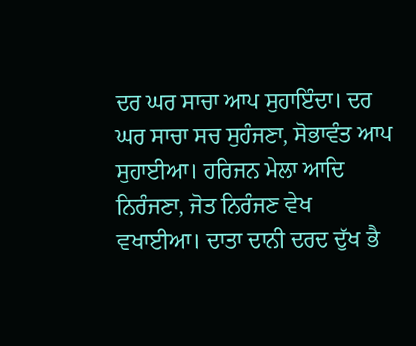ਦਰ ਘਰ ਸਾਚਾ ਆਪ ਸੁਹਾਇੰਦਾ। ਦਰ ਘਰ ਸਾਚਾ ਸਚ ਸੁਹੰਜਣਾ, ਸੋਭਾਵੰਤ ਆਪ ਸੁਹਾਈਆ। ਹਰਿਜਨ ਮੇਲਾ ਆਦਿ ਨਿਰੰਜਣਾ, ਜੋਤ ਨਿਰੰਜਣ ਵੇਖ ਵਖਾਈਆ। ਦਾਤਾ ਦਾਨੀ ਦਰਦ ਦੁੱਖ ਭੈ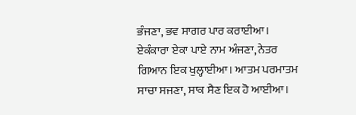ਭੰਜਣਾ, ਭਵ ਸਾਗਰ ਪਾਰ ਕਰਾਈਆ। ਏਕੰਕਾਰਾ ਏਕਾ ਪਾਏ ਨਾਮ ਅੰਜਣਾ, ਨੇਤਰ ਗਿਆਨ ਇਕ ਖੁਲ੍ਹਾਈਆ। ਆਤਮ ਪਰਮਾਤਮ ਸਾਚਾ ਸਜਣਾ, ਸਾਕ ਸੈਣ ਇਕ ਹੋ ਆਈਆ।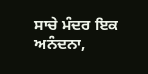ਸਾਚੇ ਮੰਦਰ ਇਕ ਅਨੰਦਨਾ,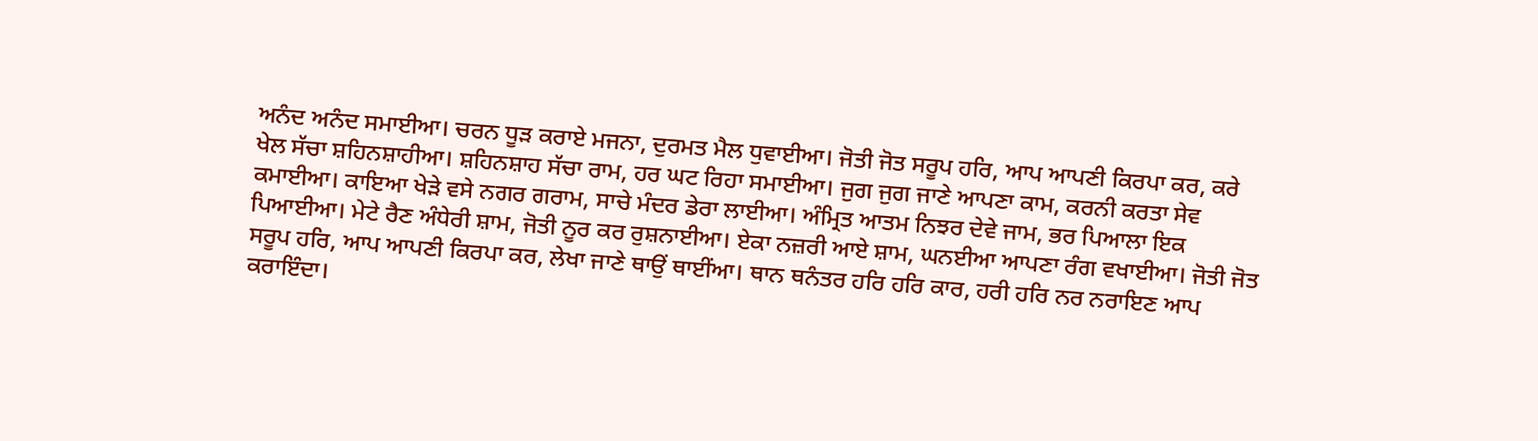ਅਨੰਦ ਅਨੰਦ ਸਮਾਈਆ। ਚਰਨ ਧੂੜ ਕਰਾਏ ਮਜਨਾ, ਦੁਰਮਤ ਮੈਲ ਧੁਵਾਈਆ। ਜੋਤੀ ਜੋਤ ਸਰੂਪ ਹਰਿ, ਆਪ ਆਪਣੀ ਕਿਰਪਾ ਕਰ, ਕਰੇ ਖੇਲ ਸੱਚਾ ਸ਼ਹਿਨਸ਼ਾਹੀਆ। ਸ਼ਹਿਨਸ਼ਾਹ ਸੱਚਾ ਰਾਮ, ਹਰ ਘਟ ਰਿਹਾ ਸਮਾਈਆ। ਜੁਗ ਜੁਗ ਜਾਣੇ ਆਪਣਾ ਕਾਮ, ਕਰਨੀ ਕਰਤਾ ਸੇਵ ਕਮਾਈਆ। ਕਾਇਆ ਖੇੜੇ ਵਸੇ ਨਗਰ ਗਰਾਮ, ਸਾਚੇ ਮੰਦਰ ਡੇਰਾ ਲਾਈਆ। ਅੰਮ੍ਰਿਤ ਆਤਮ ਨਿਝਰ ਦੇਵੇ ਜਾਮ, ਭਰ ਪਿਆਲਾ ਇਕ ਪਿਆਈਆ। ਮੇਟੇ ਰੈਣ ਅੰਧੇਰੀ ਸ਼ਾਮ, ਜੋਤੀ ਨੂਰ ਕਰ ਰੁਸ਼ਨਾਈਆ। ਏਕਾ ਨਜ਼ਰੀ ਆਏ ਸ਼ਾਮ, ਘਨਈਆ ਆਪਣਾ ਰੰਗ ਵਖਾਈਆ। ਜੋਤੀ ਜੋਤ ਸਰੂਪ ਹਰਿ, ਆਪ ਆਪਣੀ ਕਿਰਪਾ ਕਰ, ਲੇਖਾ ਜਾਣੇ ਥਾਉਂ ਥਾਈਂਆ। ਥਾਨ ਥਨੰਤਰ ਹਰਿ ਹਰਿ ਕਾਰ, ਹਰੀ ਹਰਿ ਨਰ ਨਰਾਇਣ ਆਪ ਕਰਾਇੰਦਾ।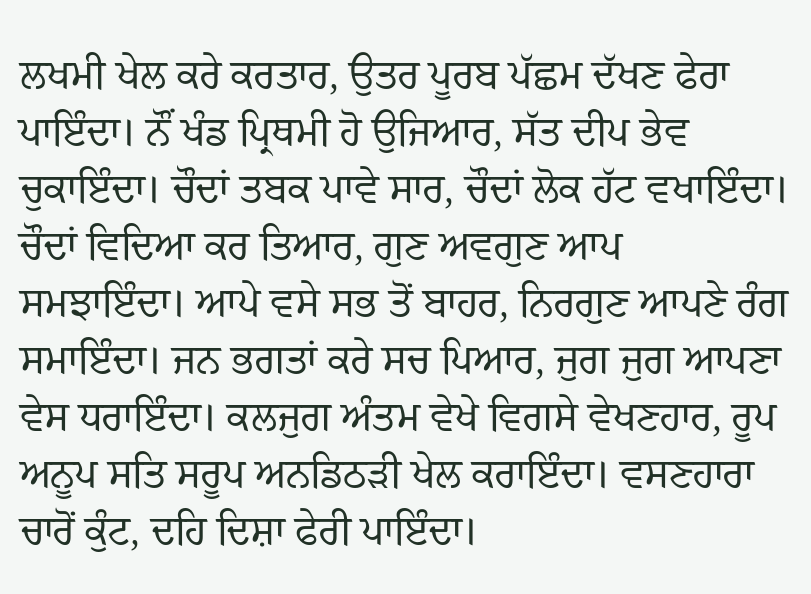ਲਖਮੀ ਖੇਲ ਕਰੇ ਕਰਤਾਰ, ਉਤਰ ਪੂਰਬ ਪੱਛਮ ਦੱਖਣ ਫੇਰਾ ਪਾਇੰਦਾ। ਨੌਂ ਖੰਡ ਪ੍ਰਿਥਮੀ ਹੋ ਉਜਿਆਰ, ਸੱਤ ਦੀਪ ਭੇਵ ਚੁਕਾਇੰਦਾ। ਚੌਦਾਂ ਤਬਕ ਪਾਵੇ ਸਾਰ, ਚੌਦਾਂ ਲੋਕ ਹੱਟ ਵਖਾਇੰਦਾ। ਚੌਦਾਂ ਵਿਦਿਆ ਕਰ ਤਿਆਰ, ਗੁਣ ਅਵਗੁਣ ਆਪ ਸਮਝਾਇੰਦਾ। ਆਪੇ ਵਸੇ ਸਭ ਤੋਂ ਬਾਹਰ, ਨਿਰਗੁਣ ਆਪਣੇ ਰੰਗ ਸਮਾਇੰਦਾ। ਜਨ ਭਗਤਾਂ ਕਰੇ ਸਚ ਪਿਆਰ, ਜੁਗ ਜੁਗ ਆਪਣਾ ਵੇਸ ਧਰਾਇੰਦਾ। ਕਲਜੁਗ ਅੰਤਮ ਵੇਖੇ ਵਿਗਸੇ ਵੇਖਣਹਾਰ, ਰੂਪ ਅਨੂਪ ਸਤਿ ਸਰੂਪ ਅਨਡਿਠੜੀ ਖੇਲ ਕਰਾਇੰਦਾ। ਵਸਣਹਾਰਾ ਚਾਰੋਂ ਕੁੰਟ, ਦਹਿ ਦਿਸ਼ਾ ਫੇਰੀ ਪਾਇੰਦਾ।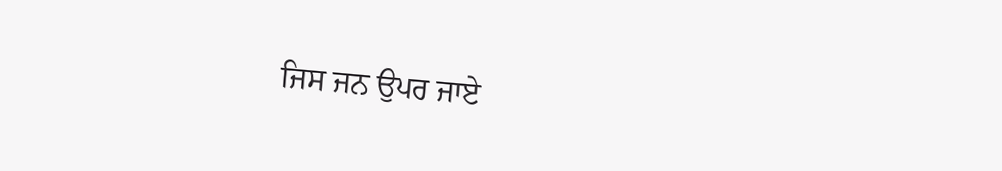ਜਿਸ ਜਨ ਉਪਰ ਜਾਏ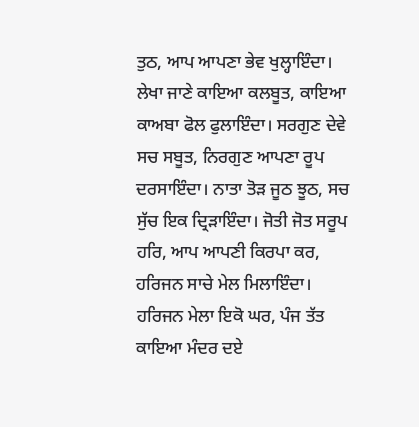ਤੁਠ, ਆਪ ਆਪਣਾ ਭੇਵ ਖੁਲ੍ਹਾਇੰਦਾ। ਲੇਖਾ ਜਾਣੇ ਕਾਇਆ ਕਲਬੂਤ, ਕਾਇਆ ਕਾਅਬਾ ਫੋਲ ਫੁਲਾਇੰਦਾ। ਸਰਗੁਣ ਦੇਵੇ ਸਚ ਸਬੂਤ, ਨਿਰਗੁਣ ਆਪਣਾ ਰੂਪ ਦਰਸਾਇੰਦਾ। ਨਾਤਾ ਤੋੜ ਜੂਠ ਝੂਠ, ਸਚ ਸੁੱਚ ਇਕ ਦ੍ਰਿੜਾਇੰਦਾ। ਜੋਤੀ ਜੋਤ ਸਰੂਪ ਹਰਿ, ਆਪ ਆਪਣੀ ਕਿਰਪਾ ਕਰ, ਹਰਿਜਨ ਸਾਚੇ ਮੇਲ ਮਿਲਾਇੰਦਾ। ਹਰਿਜਨ ਮੇਲਾ ਇਕੋ ਘਰ, ਪੰਜ ਤੱਤ ਕਾਇਆ ਮੰਦਰ ਦਏ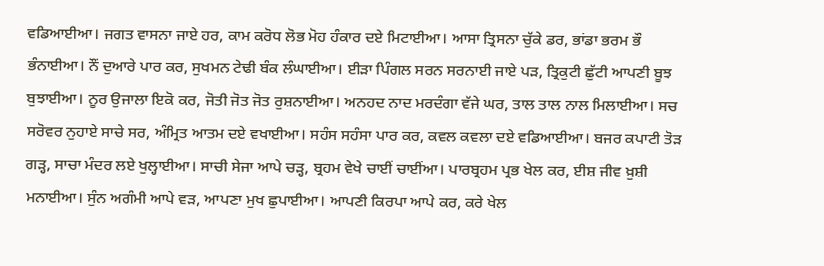ਵਡਿਆਈਆ। ਜਗਤ ਵਾਸਨਾ ਜਾਏ ਹਰ, ਕਾਮ ਕਰੋਧ ਲੋਭ ਮੋਹ ਹੰਕਾਰ ਦਏ ਮਿਟਾਈਆ। ਆਸਾ ਤ੍ਰਿਸਨਾ ਚੁੱਕੇ ਡਰ, ਭਾਂਡਾ ਭਰਮ ਭੌ ਭੰਨਾਈਆ। ਨੌਂ ਦੁਆਰੇ ਪਾਰ ਕਰ, ਸੁਖਮਨ ਟੇਢੀ ਬੰਕ ਲੰਘਾਈਆ। ਈੜਾ ਪਿੰਗਲ ਸਰਨ ਸਰਨਾਈ ਜਾਏ ਪੜ, ਤ੍ਰਿਕੁਟੀ ਛੁੱਟੀ ਆਪਣੀ ਬੂਝ ਬੁਝਾਈਆ। ਨੂਰ ਉਜਾਲਾ ਇਕੋ ਕਰ, ਜੋਤੀ ਜੋਤ ਜੋਤ ਰੁਸ਼ਨਾਈਆ। ਅਨਹਦ ਨਾਦ ਮਰਦੰਗਾ ਵੱਜੇ ਘਰ, ਤਾਲ ਤਾਲ ਨਾਲ ਮਿਲਾਈਆ। ਸਚ ਸਰੋਵਰ ਨੁਹਾਏ ਸਾਚੇ ਸਰ, ਅੰਮ੍ਰਿਤ ਆਤਮ ਦਏ ਵਖਾਈਆ। ਸਹੰਸ ਸਹੰਸਾ ਪਾਰ ਕਰ, ਕਵਲ ਕਵਲਾ ਦਏ ਵਡਿਆਈਆ। ਬਜਰ ਕਪਾਟੀ ਤੋੜ ਗੜ੍ਹ, ਸਾਚਾ ਮੰਦਰ ਲਏ ਖੁਲ੍ਹਾਈਆ। ਸਾਚੀ ਸੇਜਾ ਆਪੇ ਚੜ੍ਹ, ਬ੍ਰਹਮ ਵੇਖੇ ਚਾਈਂ ਚਾਈਂਆ। ਪਾਰਬ੍ਰਹਮ ਪ੍ਰਭ ਖੇਲ ਕਰ, ਈਸ਼ ਜੀਵ ਖ਼ੁਸ਼ੀ ਮਨਾਈਆ। ਸੁੰਨ ਅਗੰਮੀ ਆਪੇ ਵੜ, ਆਪਣਾ ਮੁਖ ਛੁਪਾਈਆ। ਆਪਣੀ ਕਿਰਪਾ ਆਪੇ ਕਰ, ਕਰੇ ਖੇਲ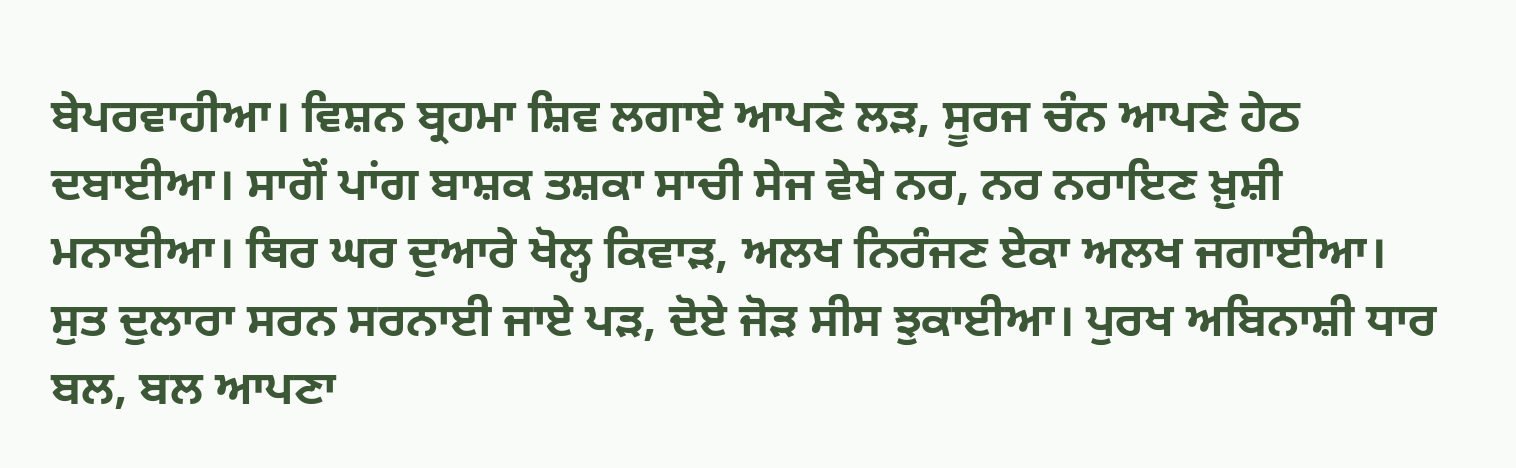ਬੇਪਰਵਾਹੀਆ। ਵਿਸ਼ਨ ਬ੍ਰਹਮਾ ਸ਼ਿਵ ਲਗਾਏ ਆਪਣੇ ਲੜ, ਸੂਰਜ ਚੰਨ ਆਪਣੇ ਹੇਠ ਦਬਾਈਆ। ਸਾਗੋਂ ਪਾਂਗ ਬਾਸ਼ਕ ਤਸ਼ਕਾ ਸਾਚੀ ਸੇਜ ਵੇਖੇ ਨਰ, ਨਰ ਨਰਾਇਣ ਖ਼ੁਸ਼ੀ ਮਨਾਈਆ। ਥਿਰ ਘਰ ਦੁਆਰੇ ਖੋਲ੍ਹ ਕਿਵਾੜ, ਅਲਖ ਨਿਰੰਜਣ ਏਕਾ ਅਲਖ ਜਗਾਈਆ। ਸੁਤ ਦੁਲਾਰਾ ਸਰਨ ਸਰਨਾਈ ਜਾਏ ਪੜ, ਦੋਏ ਜੋੜ ਸੀਸ ਝੁਕਾਈਆ। ਪੁਰਖ ਅਬਿਨਾਸ਼ੀ ਧਾਰ ਬਲ, ਬਲ ਆਪਣਾ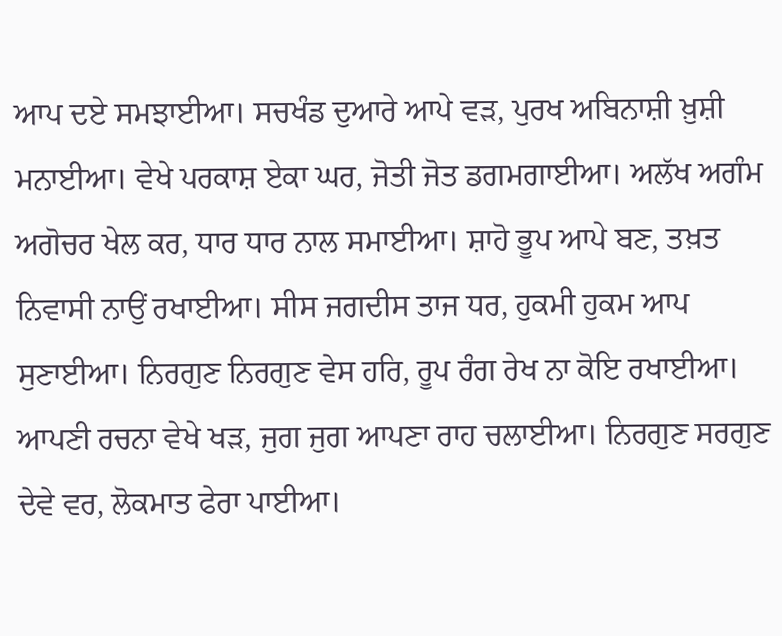ਆਪ ਦਏ ਸਮਝਾਈਆ। ਸਚਖੰਡ ਦੁਆਰੇ ਆਪੇ ਵੜ, ਪੁਰਖ ਅਬਿਨਾਸ਼ੀ ਖ਼ੁਸ਼ੀ ਮਨਾਈਆ। ਵੇਖੇ ਪਰਕਾਸ਼ ਏਕਾ ਘਰ, ਜੋਤੀ ਜੋਤ ਡਗਮਗਾਈਆ। ਅਲੱਖ ਅਗੰਮ ਅਗੋਚਰ ਖੇਲ ਕਰ, ਧਾਰ ਧਾਰ ਨਾਲ ਸਮਾਈਆ। ਸ਼ਾਹੋ ਭੂਪ ਆਪੇ ਬਣ, ਤਖ਼ਤ ਨਿਵਾਸੀ ਨਾਉਂ ਰਖਾਈਆ। ਸੀਸ ਜਗਦੀਸ ਤਾਜ ਧਰ, ਹੁਕਮੀ ਹੁਕਮ ਆਪ ਸੁਣਾਈਆ। ਨਿਰਗੁਣ ਨਿਰਗੁਣ ਵੇਸ ਹਰਿ, ਰੂਪ ਰੰਗ ਰੇਖ ਨਾ ਕੋਇ ਰਖਾਈਆ। ਆਪਣੀ ਰਚਨਾ ਵੇਖੇ ਖੜ, ਜੁਗ ਜੁਗ ਆਪਣਾ ਰਾਹ ਚਲਾਈਆ। ਨਿਰਗੁਣ ਸਰਗੁਣ ਦੇਵੇ ਵਰ, ਲੋਕਮਾਤ ਫੇਰਾ ਪਾਈਆ।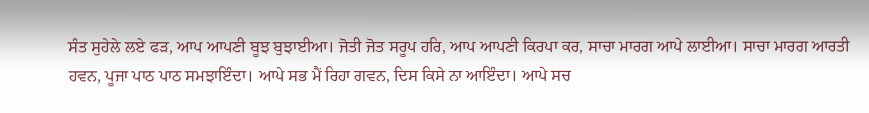ਸੰਤ ਸੁਹੇਲੇ ਲਏ ਫੜ, ਆਪ ਆਪਣੀ ਬੂਝ ਬੁਝਾਈਆ। ਜੋਤੀ ਜੋਤ ਸਰੂਪ ਹਰਿ, ਆਪ ਆਪਣੀ ਕਿਰਪਾ ਕਰ, ਸਾਚਾ ਮਾਰਗ ਆਪੇ ਲਾਈਆ। ਸਾਚਾ ਮਾਰਗ ਆਰਤੀ ਹਵਨ, ਪੂਜਾ ਪਾਠ ਪਾਠ ਸਮਝਾਇੰਦਾ। ਆਪੇ ਸਭ ਮੈਂ ਰਿਹਾ ਗਵਨ, ਦਿਸ ਕਿਸੇ ਨਾ ਆਇੰਦਾ। ਆਪੇ ਸਚ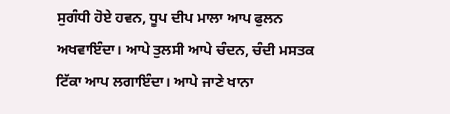ਸੁਗੰਧੀ ਹੋਏ ਹਵਨ, ਧੂਪ ਦੀਪ ਮਾਲਾ ਆਪ ਫੁਲਨ ਅਖਵਾਇੰਦਾ। ਆਪੇ ਤੁਲਸੀ ਆਪੇ ਚੰਦਨ, ਚੰਦੀ ਮਸਤਕ ਟਿੱਕਾ ਆਪ ਲਗਾਇੰਦਾ। ਆਪੇ ਜਾਣੇ ਖਾਨਾ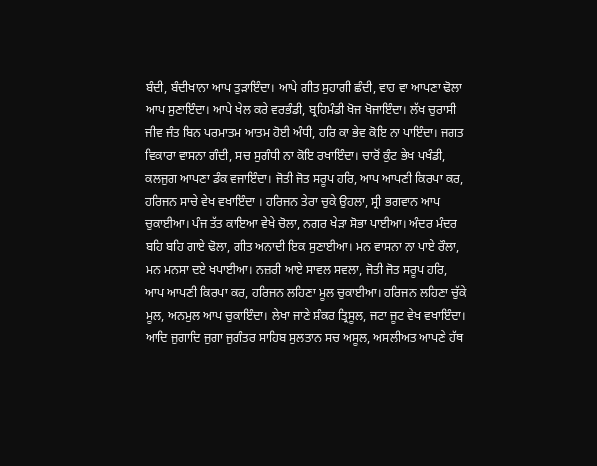ਬੰਦੀ, ਬੰਦੀਖਾਨਾ ਆਪ ਤੁੜਾਇੰਦਾ। ਆਪੇ ਗੀਤ ਸੁਹਾਗੀ ਛੰਦੀ, ਵਾਹ ਵਾ ਆਪਣਾ ਢੋਲਾ ਆਪ ਸੁਣਾਇੰਦਾ। ਆਪੇ ਖੇਲ ਕਰੇ ਵਰਭੰਡੀ, ਬ੍ਰਹਿਮੰਡੀ ਖੋਜ ਖੋਜਾਇੰਦਾ। ਲੱਖ ਚੁਰਾਸੀ ਜੀਵ ਜੰਤ ਬਿਨ ਪਰਮਾਤਮ ਆਤਮ ਹੋਈ ਅੰਧੀ, ਹਰਿ ਕਾ ਭੇਵ ਕੋਇ ਨਾ ਪਾਇੰਦਾ। ਜਗਤ ਵਿਕਾਰਾ ਵਾਸਨਾ ਗੰਦੀ, ਸਚ ਸੁਗੰਧੀ ਨਾ ਕੋਇ ਰਖਾਇੰਦਾ। ਚਾਰੋਂ ਕੁੰਟ ਭੇਖ ਪਖੰਡੀ, ਕਲਜੁਗ ਆਪਣਾ ਡੰਕ ਵਜਾਇੰਦਾ। ਜੋਤੀ ਜੋਤ ਸਰੂਪ ਹਰਿ, ਆਪ ਆਪਣੀ ਕਿਰਪਾ ਕਰ, ਹਰਿਜਨ ਸਾਚੇ ਵੇਖ ਵਖਾਇੰਦਾ । ਹਰਿਜਨ ਤੇਰਾ ਚੁਕੇ ਉਹਲਾ, ਸ੍ਰੀ ਭਗਵਾਨ ਆਪ ਚੁਕਾਈਆ। ਪੰਜ ਤੱਤ ਕਾਇਆ ਵੇਖੇ ਚੋਲਾ, ਨਗਰ ਖੇੜਾ ਸੋਭਾ ਪਾਈਆ। ਅੰਦਰ ਮੰਦਰ ਬਹਿ ਬਹਿ ਗਾਏ ਢੋਲਾ, ਗੀਤ ਅਨਾਦੀ ਇਕ ਸੁਣਾਈਆ। ਮਨ ਵਾਸਨਾ ਨਾ ਪਾਏ ਰੌਲਾ, ਮਨ ਮਨਸਾ ਦਏ ਖਪਾਈਆ। ਨਜ਼ਰੀ ਆਏ ਸਾਵਲ ਸਵਲਾ, ਜੋਤੀ ਜੋਤ ਸਰੂਪ ਹਰਿ, ਆਪ ਆਪਣੀ ਕਿਰਪਾ ਕਰ, ਹਰਿਜਨ ਲਹਿਣਾ ਮੂਲ ਚੁਕਾਈਆ। ਹਰਿਜਨ ਲਹਿਣਾ ਚੁੱਕੇ ਮੂਲ, ਅਨਮੁਲ ਆਪ ਚੁਕਾਇੰਦਾ। ਲੇਖਾ ਜਾਣੇ ਸ਼ੰਕਰ ਤ੍ਰਿਸੂਲ, ਜਟਾ ਜੂਟ ਵੇਖ ਵਖਾਇੰਦਾ। ਆਦਿ ਜੁਗਾਦਿ ਜੁਗਾ ਜੁਗੰਤਰ ਸਾਹਿਬ ਸੁਲਤਾਨ ਸਚ ਅਸੂਲ, ਅਸਲੀਅਤ ਆਪਣੇ ਹੱਥ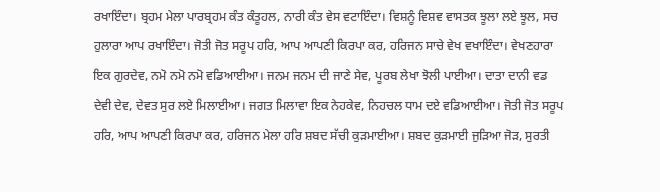ਰਖਾਇੰਦਾ। ਬ੍ਰਹਮ ਮੇਲਾ ਪਾਰਬ੍ਰਹਮ ਕੰਤ ਕੰਤੂਹਲ, ਨਾਰੀ ਕੰਤ ਵੇਸ ਵਟਾਇੰਦਾ। ਵਿਸ਼ਨੂੰ ਵਿਸ਼ਵ ਵਾਸਤਕ ਝੂਲਾ ਲਏ ਝੂਲ, ਸਚ ਹੁਲਾਰਾ ਆਪ ਰਖਾਇੰਦਾ। ਜੋਤੀ ਜੋਤ ਸਰੂਪ ਹਰਿ, ਆਪ ਆਪਣੀ ਕਿਰਪਾ ਕਰ, ਹਰਿਜਨ ਸਾਚੇ ਵੇਖ ਵਖਾਇੰਦਾ। ਵੇਖਣਹਾਰਾ ਇਕ ਗੁਰਦੇਵ, ਨਮੋ ਨਮੋ ਨਮੋ ਵਡਿਆਈਆ। ਜਨਮ ਜਨਮ ਦੀ ਜਾਣੇ ਸੇਵ, ਪੂਰਬ ਲੇਖਾ ਝੋਲੀ ਪਾਈਆ। ਦਾਤਾ ਦਾਨੀ ਵਡ ਦੇਵੀ ਦੇਵ, ਦੇਵਤ ਸੁਰ ਲਏ ਮਿਲਾਈਆ। ਜਗਤ ਮਿਲਾਵਾ ਇਕ ਨੇਹਕੇਵ, ਨਿਹਚਲ ਧਾਮ ਦਏ ਵਡਿਆਈਆ। ਜੋਤੀ ਜੋਤ ਸਰੂਪ ਹਰਿ, ਆਪ ਆਪਣੀ ਕਿਰਪਾ ਕਰ, ਹਰਿਜਨ ਮੇਲਾ ਹਰਿ ਸ਼ਬਦ ਸੱਚੀ ਕੁੜਮਾਈਆ। ਸ਼ਬਦ ਕੁੜਮਾਈ ਜੁੜਿਆ ਜੋੜ, ਸੁਰਤੀ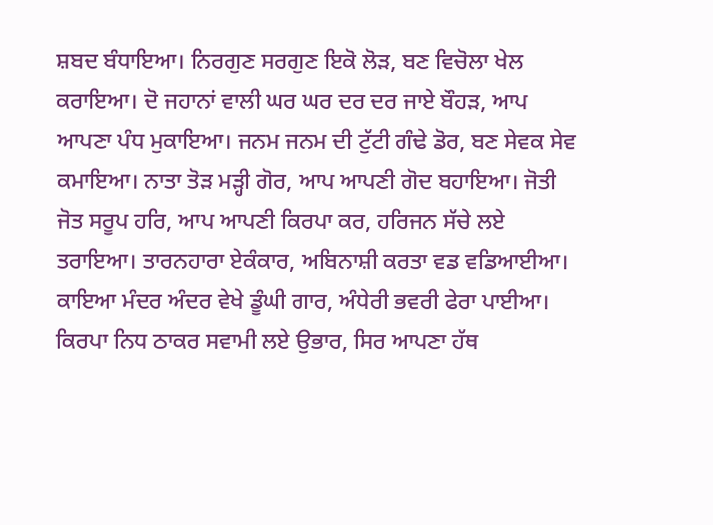ਸ਼ਬਦ ਬੰਧਾਇਆ। ਨਿਰਗੁਣ ਸਰਗੁਣ ਇਕੋ ਲੋੜ, ਬਣ ਵਿਚੋਲਾ ਖੇਲ ਕਰਾਇਆ। ਦੋ ਜਹਾਨਾਂ ਵਾਲੀ ਘਰ ਘਰ ਦਰ ਦਰ ਜਾਏ ਬੌਹੜ, ਆਪ ਆਪਣਾ ਪੰਧ ਮੁਕਾਇਆ। ਜਨਮ ਜਨਮ ਦੀ ਟੁੱਟੀ ਗੰਢੇ ਡੋਰ, ਬਣ ਸੇਵਕ ਸੇਵ ਕਮਾਇਆ। ਨਾਤਾ ਤੋੜ ਮੜ੍ਹੀ ਗੋਰ, ਆਪ ਆਪਣੀ ਗੋਦ ਬਹਾਇਆ। ਜੋਤੀ ਜੋਤ ਸਰੂਪ ਹਰਿ, ਆਪ ਆਪਣੀ ਕਿਰਪਾ ਕਰ, ਹਰਿਜਨ ਸੱਚੇ ਲਏ ਤਰਾਇਆ। ਤਾਰਨਹਾਰਾ ਏਕੰਕਾਰ, ਅਬਿਨਾਸ਼ੀ ਕਰਤਾ ਵਡ ਵਡਿਆਈਆ। ਕਾਇਆ ਮੰਦਰ ਅੰਦਰ ਵੇਖੇ ਡੂੰਘੀ ਗਾਰ, ਅੰਧੇਰੀ ਭਵਰੀ ਫੇਰਾ ਪਾਈਆ। ਕਿਰਪਾ ਨਿਧ ਠਾਕਰ ਸਵਾਮੀ ਲਏ ਉਭਾਰ, ਸਿਰ ਆਪਣਾ ਹੱਥ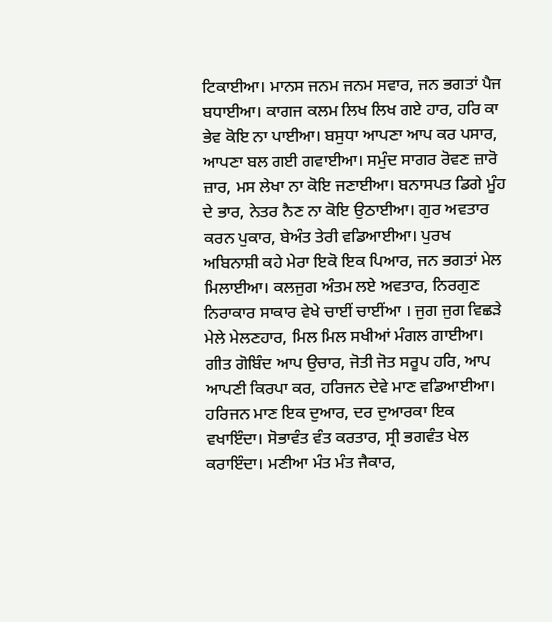ਟਿਕਾਈਆ। ਮਾਨਸ ਜਨਮ ਜਨਮ ਸਵਾਰ, ਜਨ ਭਗਤਾਂ ਪੈਜ ਬਧਾਈਆ। ਕਾਗਜ ਕਲਮ ਲਿਖ ਲਿਖ ਗਏ ਹਾਰ, ਹਰਿ ਕਾ ਭੇਵ ਕੋਇ ਨਾ ਪਾਈਆ। ਬਸੁਧਾ ਆਪਣਾ ਆਪ ਕਰ ਪਸਾਰ, ਆਪਣਾ ਬਲ ਗਈ ਗਵਾਈਆ। ਸਮੁੰਦ ਸਾਗਰ ਰੋਵਣ ਜ਼ਾਰੋ ਜ਼ਾਰ, ਮਸ ਲੇਖਾ ਨਾ ਕੋਇ ਜਣਾਈਆ। ਬਨਾਸਪਤ ਡਿਗੇ ਮੂੰਹ ਦੇ ਭਾਰ, ਨੇਤਰ ਨੈਣ ਨਾ ਕੋਇ ਉਠਾਈਆ। ਗੁਰ ਅਵਤਾਰ ਕਰਨ ਪੁਕਾਰ, ਬੇਅੰਤ ਤੇਰੀ ਵਡਿਆਈਆ। ਪੁਰਖ ਅਬਿਨਾਸ਼ੀ ਕਹੇ ਮੇਰਾ ਇਕੋ ਇਕ ਪਿਆਰ, ਜਨ ਭਗਤਾਂ ਮੇਲ ਮਿਲਾਈਆ। ਕਲਜੁਗ ਅੰਤਮ ਲਏ ਅਵਤਾਰ, ਨਿਰਗੁਣ ਨਿਰਾਕਾਰ ਸਾਕਾਰ ਵੇਖੇ ਚਾਈਂ ਚਾਈਂਆ । ਜੁਗ ਜੁਗ ਵਿਛੜੇ ਮੇਲੇ ਮੇਲਣਹਾਰ, ਮਿਲ ਮਿਲ ਸਖੀਆਂ ਮੰਗਲ ਗਾਈਆ। ਗੀਤ ਗੋਬਿੰਦ ਆਪ ਉਚਾਰ, ਜੋਤੀ ਜੋਤ ਸਰੂਪ ਹਰਿ, ਆਪ ਆਪਣੀ ਕਿਰਪਾ ਕਰ, ਹਰਿਜਨ ਦੇਵੇ ਮਾਣ ਵਡਿਆਈਆ। ਹਰਿਜਨ ਮਾਣ ਇਕ ਦੁਆਰ, ਦਰ ਦੁਆਰਕਾ ਇਕ ਵਖਾਇੰਦਾ। ਸੋਭਾਵੰਤ ਵੰਤ ਕਰਤਾਰ, ਸ੍ਰੀ ਭਗਵੰਤ ਖੇਲ ਕਰਾਇੰਦਾ। ਮਣੀਆ ਮੰਤ ਮੰਤ ਜੈਕਾਰ,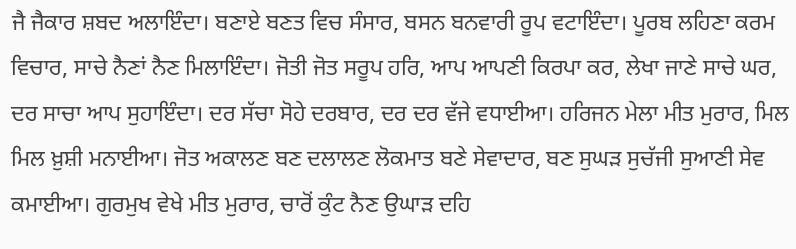ਜੈ ਜੈਕਾਰ ਸ਼ਬਦ ਅਲਾਇੰਦਾ। ਬਣਾਏ ਬਣਤ ਵਿਚ ਸੰਸਾਰ, ਬਸਨ ਬਨਵਾਰੀ ਰੂਪ ਵਟਾਇੰਦਾ। ਪੂਰਬ ਲਹਿਣਾ ਕਰਮ ਵਿਚਾਰ, ਸਾਚੇ ਨੈਣਾਂ ਨੈਣ ਮਿਲਾਇੰਦਾ। ਜੋਤੀ ਜੋਤ ਸਰੂਪ ਹਰਿ, ਆਪ ਆਪਣੀ ਕਿਰਪਾ ਕਰ, ਲੇਖਾ ਜਾਣੇ ਸਾਚੇ ਘਰ, ਦਰ ਸਾਚਾ ਆਪ ਸੁਹਾਇੰਦਾ। ਦਰ ਸੱਚਾ ਸੋਹੇ ਦਰਬਾਰ, ਦਰ ਦਰ ਵੱਜੇ ਵਧਾਈਆ। ਹਰਿਜਨ ਮੇਲਾ ਮੀਤ ਮੁਰਾਰ, ਮਿਲ ਮਿਲ ਖ਼ੁਸ਼ੀ ਮਨਾਈਆ। ਜੋਤ ਅਕਾਲਣ ਬਣ ਦਲਾਲਣ ਲੋਕਮਾਤ ਬਣੇ ਸੇਵਾਦਾਰ, ਬਣ ਸੁਘੜ ਸੁਚੱਜੀ ਸੁਆਣੀ ਸੇਵ ਕਮਾਈਆ। ਗੁਰਮੁਖ ਵੇਖੇ ਮੀਤ ਮੁਰਾਰ, ਚਾਰੋਂ ਕੁੰਟ ਨੈਣ ਉਘਾੜ ਦਹਿ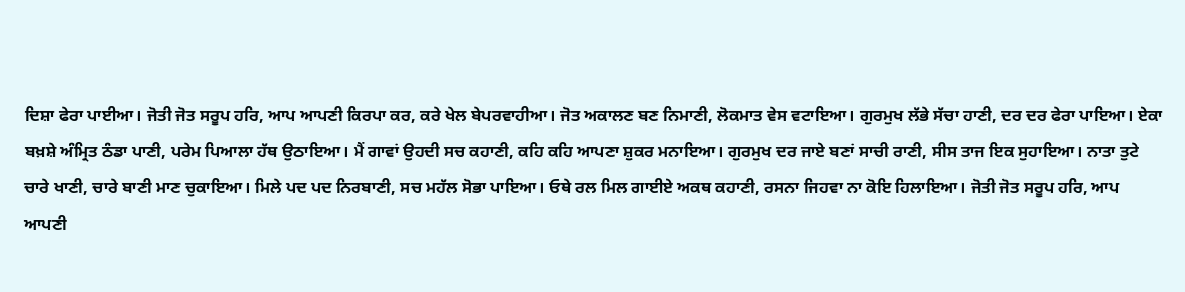ਦਿਸ਼ਾ ਫੇਰਾ ਪਾਈਆ। ਜੋਤੀ ਜੋਤ ਸਰੂਪ ਹਰਿ, ਆਪ ਆਪਣੀ ਕਿਰਪਾ ਕਰ, ਕਰੇ ਖੇਲ ਬੇਪਰਵਾਹੀਆ। ਜੋਤ ਅਕਾਲਣ ਬਣ ਨਿਮਾਣੀ, ਲੋਕਮਾਤ ਵੇਸ ਵਟਾਇਆ। ਗੁਰਮੁਖ ਲੱਭੇ ਸੱਚਾ ਹਾਣੀ, ਦਰ ਦਰ ਫੇਰਾ ਪਾਇਆ। ਏਕਾ ਬਖ਼ਸ਼ੇ ਅੰਮ੍ਰਿਤ ਠੰਡਾ ਪਾਣੀ, ਪਰੇਮ ਪਿਆਲਾ ਹੱਥ ਉਠਾਇਆ। ਮੈਂ ਗਾਵਾਂ ਉਹਦੀ ਸਚ ਕਹਾਣੀ, ਕਹਿ ਕਹਿ ਆਪਣਾ ਸ਼ੁਕਰ ਮਨਾਇਆ। ਗੁਰਮੁਖ ਦਰ ਜਾਏ ਬਣਾਂ ਸਾਚੀ ਰਾਣੀ, ਸੀਸ ਤਾਜ ਇਕ ਸੁਹਾਇਆ। ਨਾਤਾ ਤੁਟੇ ਚਾਰੇ ਖਾਣੀ, ਚਾਰੇ ਬਾਣੀ ਮਾਣ ਚੁਕਾਇਆ। ਮਿਲੇ ਪਦ ਪਦ ਨਿਰਬਾਣੀ, ਸਚ ਮਹੱਲ ਸੋਭਾ ਪਾਇਆ। ਓਥੇ ਰਲ ਮਿਲ ਗਾਈਏ ਅਕਥ ਕਹਾਣੀ, ਰਸਨਾ ਜਿਹਵਾ ਨਾ ਕੋਇ ਹਿਲਾਇਆ। ਜੋਤੀ ਜੋਤ ਸਰੂਪ ਹਰਿ, ਆਪ ਆਪਣੀ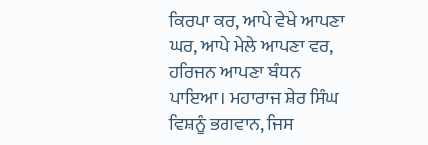ਕਿਰਪਾ ਕਰ, ਆਪੇ ਵੇਖੇ ਆਪਣਾ ਘਰ, ਆਪੇ ਮੇਲੇ ਆਪਣਾ ਵਰ, ਹਰਿਜਨ ਆਪਣਾ ਬੰਧਨ ਪਾਇਆ। ਮਹਾਰਾਜ ਸ਼ੇਰ ਸਿੰਘ ਵਿਸ਼ਨੂੰ ਭਗਵਾਨ, ਜਿਸ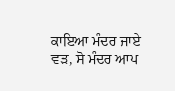ਕਾਇਆ ਮੰਦਰ ਜਾਏ ਵੜ, ਸੋ ਮੰਦਰ ਆਪ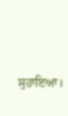ਸੁਹਾਇਆ।